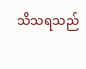သိသရသည်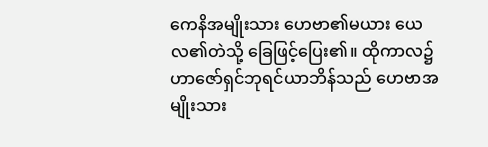ကေနိအမျိုးသား ဟေဗာ၏မယား ယေလ၏တဲသို့ ခြေဖြင့်ပြေး၏။ ထိုကာလ၌ ဟာဇော်ရှင်ဘုရင်ယာဘိန်သည် ဟေဗာအမျိုးသား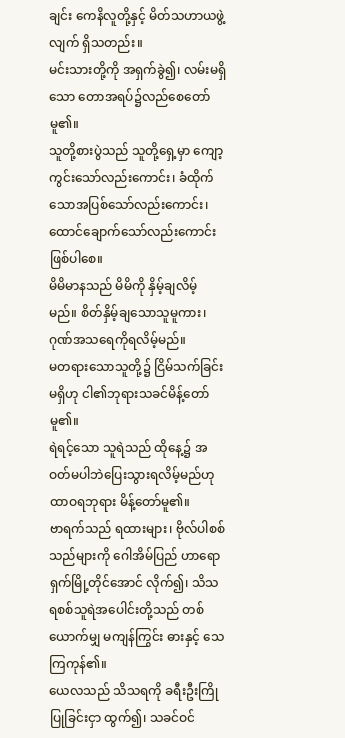ချင်း ကေနိလူတို့နှင့် မိတ်သဟာယဖွဲ့လျက် ရှိသတည်း။
မင်းသားတို့ကို အရှက်ခွဲ၍၊ လမ်းမရှိသော တောအရပ်၌လည်စေတော်မူ၏။
သူတို့စားပွဲသည် သူတို့ရှေ့မှာ ကျော့ကွင်းသော်လည်းကောင်း၊ ခံထိုက်သောအပြစ်သော်လည်းကောင်း၊ ထောင်ချောက်သော်လည်းကောင်း ဖြစ်ပါစေ။
မိမိမာနသည် မိမိကို နှိမ့်ချလိမ့်မည်။ စိတ်နှိမ့်ချသောသူမူကား၊ ဂုဏ်အသရေကိုရလိမ့်မည်။
မတရားသောသူတို့၌ ငြိမ်သက်ခြင်းမရှိဟု ငါ၏ဘုရားသခင်မိန့်တော်မူ၏။
ရဲရင့်သော သူရဲသည် ထိုနေ့၌ အဝတ်မပါဘဲပြေးသွားရလိမ့်မည်ဟု ထာဝရဘုရား မိန့်တော်မူ၏။
ဗာရက်သည် ရထားများ၊ ဗိုလ်ပါစစ်သည်များကို ဂေါအိမ်ပြည် ဟာရောရှက်မြို့တိုင်အောင် လိုက်၍၊ သိသရစစ်သူရဲအပေါင်းတို့သည် တစ်ယောက်မျှ မကျန်ကြွင်း ဓားနှင့် သေကြကုန်၏။
ယေလသည် သိသရကို ခရီးဦးကြိုပြုခြင်းငှာ ထွက်၍၊ သခင်ဝင်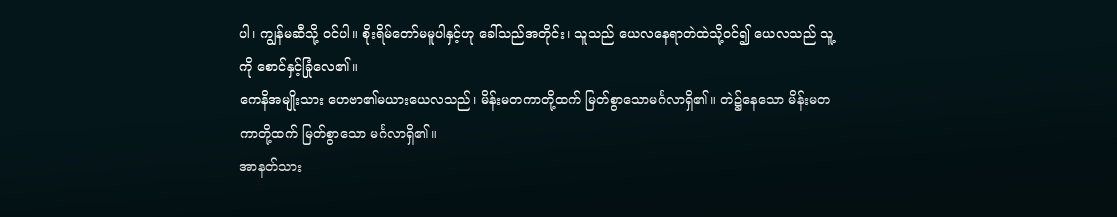ပါ၊ ကျွန်မဆီသို့ ဝင်ပါ။ စိုးရိမ်တော်မမူပါနှင့်ဟု ခေါ်သည်အတိုင်း၊ သူသည် ယေလနေရာတဲထဲသို့ဝင်၍ ယေလသည် သူ့ကို စောင်နှင့်ခြုံလေ၏။
ကေနိအမျိုးသား ဟေဗာ၏မယားယေလသည်၊ မိန်းမတကာတို့ထက် မြတ်စွာသောမင်္ဂလာရှိ၏။ တဲ၌နေသော မိန်းမတကာတို့ထက် မြတ်စွာသော မင်္ဂလာရှိ၏။
အာနတ်သား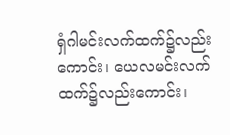ရှံဂါမင်းလက်ထက်၌လည်းကောင်း၊ ယေလမင်းလက်ထက်၌လည်းကောင်း၊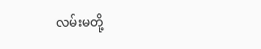လမ်းမတို့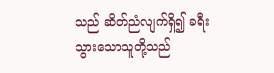သည် ဆိတ်ညံလျက်ရှိ၍ ခရီးသွားသောသူတို့သည်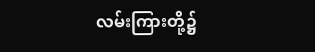လမ်းကြားတို့၌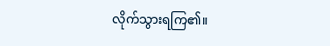လိုက်သွားရကြ၏။